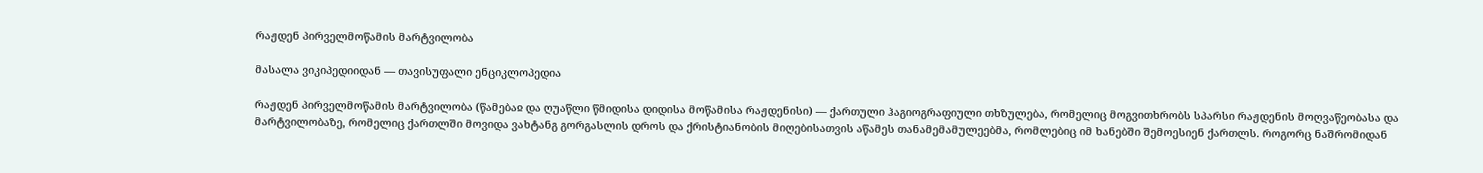რაჟდენ პირველმოწამის მარტვილობა

მასალა ვიკიპედიიდან — თავისუფალი ენციკლოპედია

რაჟდენ პირველმოწამის მარტვილობა (წამებაჲ და ღუაწლი წმიდისა დიდისა მოწამისა რაჟდენისი) — ქართული ჰაგიოგრაფიული თხზულება, რომელიც მოგვითხრობს სპარსი რაჟდენის მოღვაწეობასა და მარტვილობაზე, რომელიც ქართლში მოვიდა ვახტანგ გორგასლის დროს და ქრისტიანობის მიღებისათვის აწამეს თანამემამულეებმა, რომლებიც იმ ხანებში შემოესიენ ქართლს. როგორც ნაშრომიდან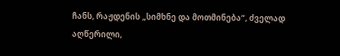ჩანს, რაჟდენის „სიმხნე და მოთმინება“, ძველად აღწერილი,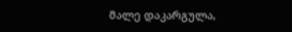მალე დაკარგულა,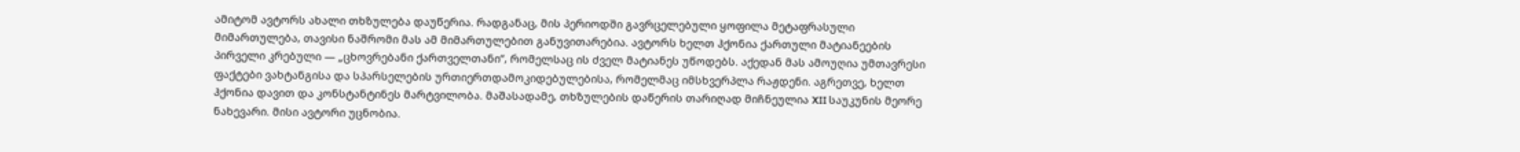ამიტომ ავტორს ახალი თხზულება დაუწერია. რადგანაც, მის პერიოდში გავრცელებული ყოფილა მეტაფრასული მიმართულება, თავისი ნაშრომი მას ამ მიმართულებით განუვითარებია. ავტორს ხელთ ჰქონია ქართული მატიანეების პირველი კრებული — „ცხოვრებანი ქართველთანი“, რომელსაც ის ძველ მატიანეს უწოდებს. აქედან მას ამოუღია უმთავრესი ფაქტები ვახტანგისა და სპარსელების ურთიერთდამოკიდებულებისა, რომელმაც იმსხვერპლა რაჟდენი. აგრეთვე, ხელთ ჰქონია დავით და კონსტანტინეს მარტვილობა. მაშასადამე, თხზულების დაწერის თარიღად მიჩნეულია XII საუკუნის მეორე ნახევარი. მისი ავტორი უცნობია.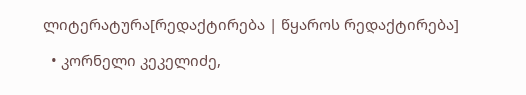ლიტერატურა[რედაქტირება | წყაროს რედაქტირება]

  • კორნელი კეკელიძე,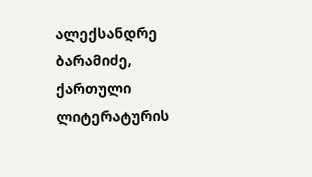ალექსანდრე ბარამიძე, ქართული ლიტერატურის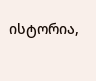ისტორია,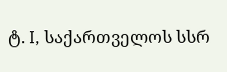ტ. I, საქართველოს სსრ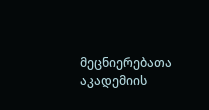მეცნიერებათა აკადემიის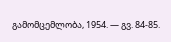გამომცემლობა, 1954. — გვ. 84-85.